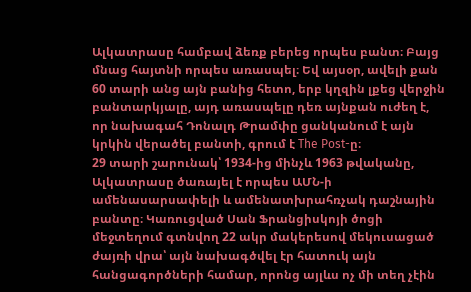Ալկատրասը համբավ ձեռք բերեց որպես բանտ։ Բայց մնաց հայտնի որպես առասպել։ Եվ այսօր, ավելի քան 60 տարի անց այն բանից հետո, երբ կղզին լքեց վերջին բանտարկյալը, այդ առասպելը դեռ այնքան ուժեղ է, որ նախագահ Դոնալդ Թրամփը ցանկանում է այն կրկին վերածել բանտի, գրում է The Post-ը։
29 տարի շարունակ՝ 1934-ից մինչև 1963 թվականը, Ալկատրասը ծառայել է որպես ԱՄՆ-ի ամենասարսափելի և ամենատխրահռչակ դաշնային բանտը։ Կառուցված Սան Ֆրանցիսկոյի ծոցի մեջտեղում գտնվող 22 ակր մակերեսով մեկուսացած ժայռի վրա՝ այն նախագծվել էր հատուկ այն հանցագործների համար, որոնց այլևս ոչ մի տեղ չէին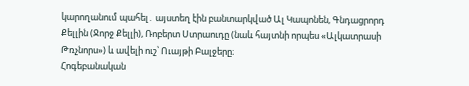կարողանում պահել․ այստեղ էին բանտարկված Ալ Կապոնեն, Գնդացրորդ Քելլին (Ջորջ Քելլի), Ռոբերտ Ստրաուդը (նաև հայտնի որպես «Ալկատրասի Թռչնորս») և ավելի ուշ՝ Ուայթի Բալջերը։
Հոգեբանական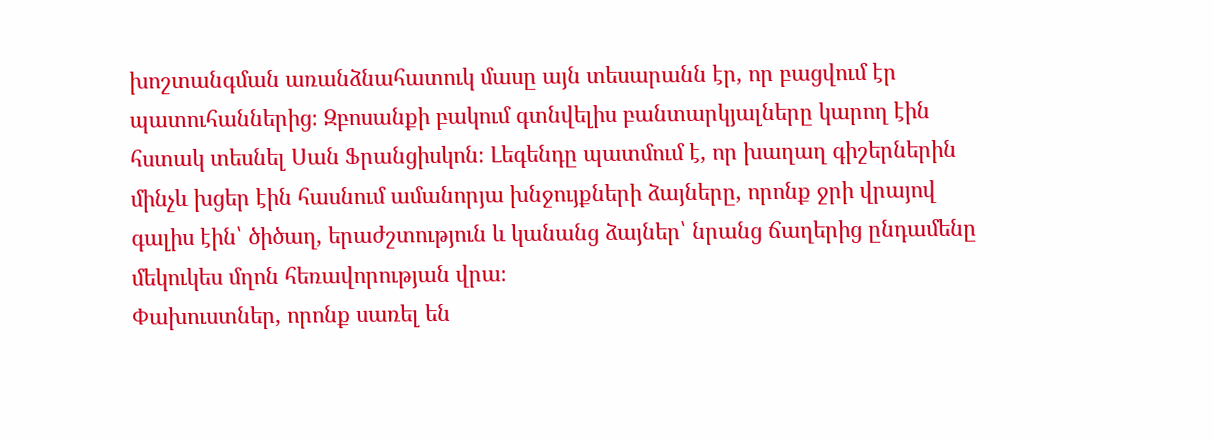խոշտանգման առանձնահատուկ մասը այն տեսարանն էր, որ բացվում էր պատուհաններից։ Զբոսանքի բակում գտնվելիս բանտարկյալները կարող էին հստակ տեսնել Սան Ֆրանցիսկոն։ Լեգենդը պատմում է, որ խաղաղ գիշերներին մինչև խցեր էին հասնում ամանորյա խնջույքների ձայները, որոնք ջրի վրայով գալիս էին՝ ծիծաղ, երաժշտություն և կանանց ձայներ՝ նրանց ճաղերից ընդամենը մեկուկես մղոն հեռավորության վրա։
Փախուստներ, որոնք սառել են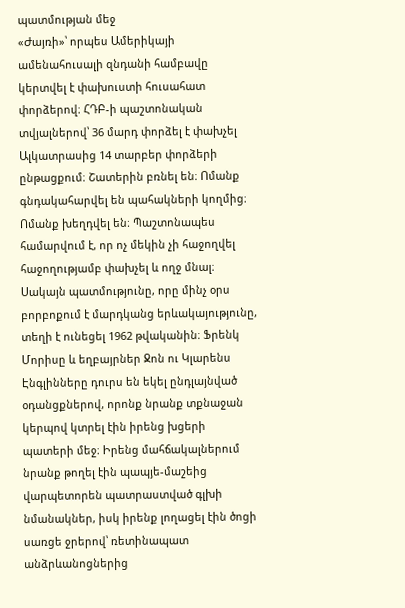պատմության մեջ
«Ժայռի»՝ որպես Ամերիկայի ամենահուսալի զնդանի համբավը կերտվել է փախուստի հուսահատ փորձերով։ ՀԴԲ-ի պաշտոնական տվյալներով՝ 36 մարդ փորձել է փախչել Ալկատրասից 14 տարբեր փորձերի ընթացքում։ Շատերին բռնել են։ Ոմանք գնդակահարվել են պահակների կողմից։ Ոմանք խեղդվել են։ Պաշտոնապես համարվում է, որ ոչ մեկին չի հաջողվել հաջողությամբ փախչել և ողջ մնալ։
Սակայն պատմությունը, որը մինչ օրս բորբոքում է մարդկանց երևակայությունը, տեղի է ունեցել 1962 թվականին։ Ֆրենկ Մորիսը և եղբայրներ Ջոն ու Կլարենս Էնգլինները դուրս են եկել ընդլայնված օդանցքներով, որոնք նրանք տքնաջան կերպով կտրել էին իրենց խցերի պատերի մեջ։ Իրենց մահճակալներում նրանք թողել էին պապյե-մաշեից վարպետորեն պատրաստված գլխի նմանակներ, իսկ իրենք լողացել էին ծոցի սառցե ջրերով՝ ռետինապատ անձրևանոցներից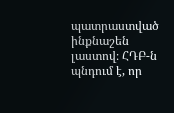պատրաստված ինքնաշեն լաստով։ ՀԴԲ-ն պնդում է, որ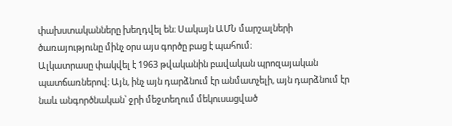փախստականները խեղդվել են։ Սակայն ԱՄՆ մարշալների ծառայությունը մինչ օրս այս գործը բաց է պահում։
Ալկատրասը փակվել է 1963 թվականին բավական պրոզայական պատճառներով։ Այն, ինչ այն դարձնում էր անմատչելի, այն դարձնում էր նաև անգործնական՝ ջրի մեջտեղում մեկուսացված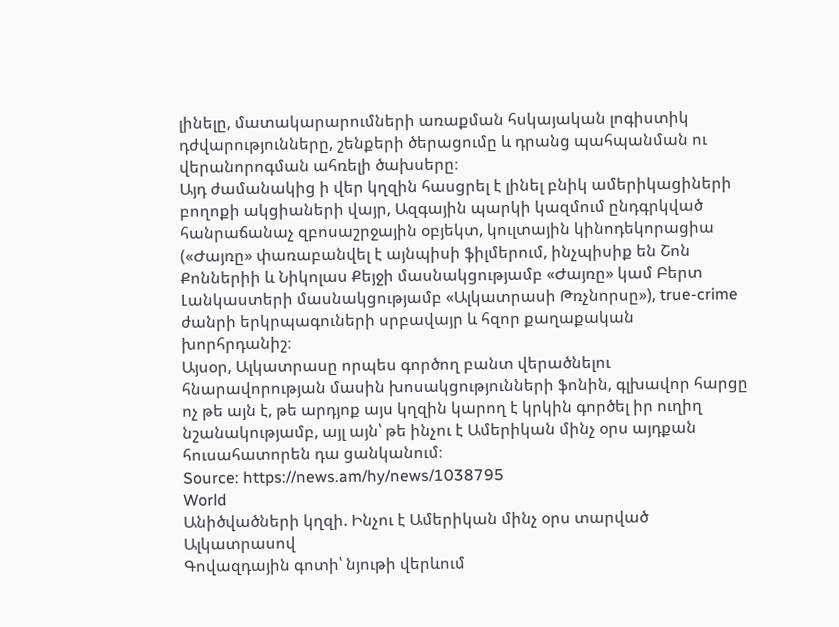լինելը, մատակարարումների առաքման հսկայական լոգիստիկ դժվարությունները, շենքերի ծերացումը և դրանց պահպանման ու վերանորոգման ահռելի ծախսերը։
Այդ ժամանակից ի վեր կղզին հասցրել է լինել բնիկ ամերիկացիների բողոքի ակցիաների վայր, Ազգային պարկի կազմում ընդգրկված հանրաճանաչ զբոսաշրջային օբյեկտ, կուլտային կինոդեկորացիա («Ժայռը» փառաբանվել է այնպիսի ֆիլմերում, ինչպիսիք են Շոն Քոններիի և Նիկոլաս Քեյջի մասնակցությամբ «Ժայռը» կամ Բերտ Լանկաստերի մասնակցությամբ «Ալկատրասի Թռչնորսը»), true-crime ժանրի երկրպագուների սրբավայր և հզոր քաղաքական խորհրդանիշ։
Այսօր, Ալկատրասը որպես գործող բանտ վերածնելու հնարավորության մասին խոսակցությունների ֆոնին, գլխավոր հարցը ոչ թե այն է, թե արդյոք այս կղզին կարող է կրկին գործել իր ուղիղ նշանակությամբ, այլ այն՝ թե ինչու է Ամերիկան մինչ օրս այդքան հուսահատորեն դա ցանկանում։
Source: https://news.am/hy/news/1038795
World
Անիծվածների կղզի. Ինչու է Ամերիկան մինչ օրս տարված Ալկատրասով
Գովազդային գոտի՝ նյութի վերևում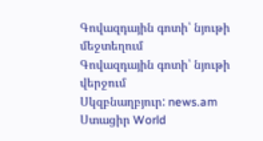Գովազդային գոտի՝ նյութի մեջտեղում
Գովազդային գոտի՝ նյութի վերջում
Սկզբնաղբյուր: news.am
Ստացիր World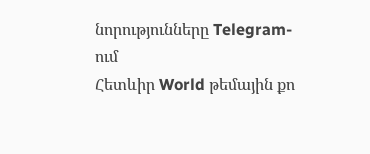նորությունները Telegram-ում
Հետևիր World թեմային քո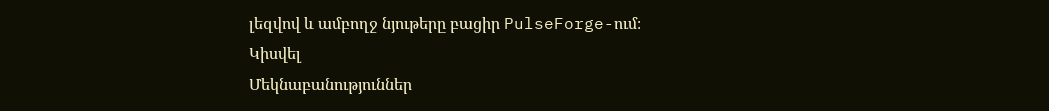լեզվով և ամբողջ նյութերը բացիր PulseForge-ում։
Կիսվել
Մեկնաբանություններ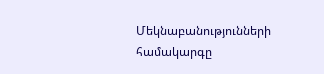Մեկնաբանությունների համակարգը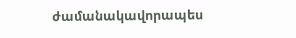ժամանակավորապես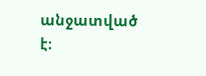անջատված է։